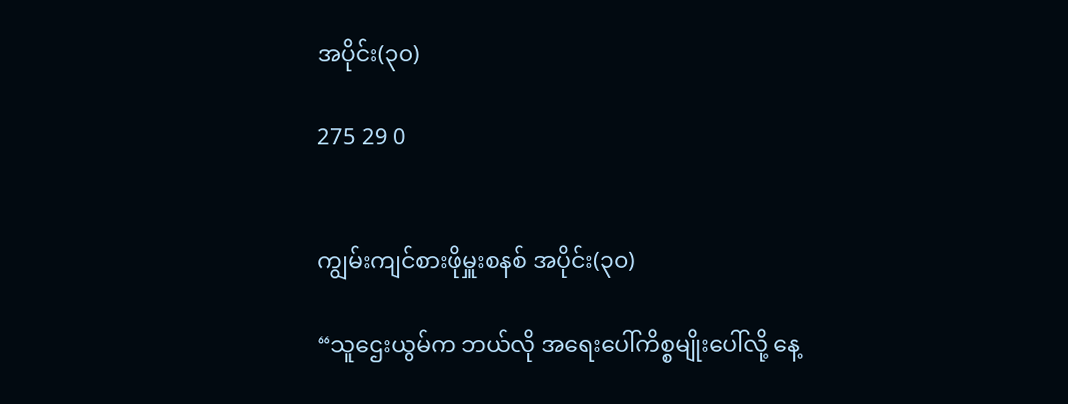အပိုင်း(၃၀)

275 29 0


ကျွမ်းကျင်စားဖိုမှူးစနစ် အပိုင်း(၃၀)

“သူဌေးယွမ်က ဘယ်လို အရေးပေါ်ကိစ္စမျိုးပေါ်လို့ နေ့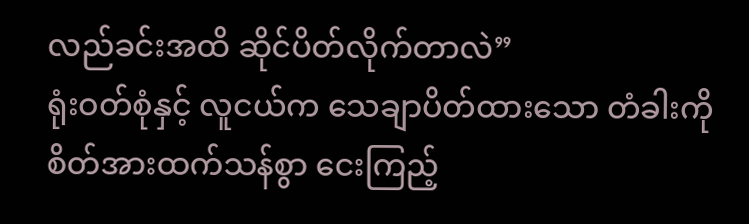လည်ခင်းအထိ ဆိုင်ပိတ်လိုက်တာလဲ”
ရုံးဝတ်စုံနှင့် လူငယ်က သေချာပိတ်ထားသော တံခါးကို စိတ်အားထက်သန်စွာ ငေးကြည့်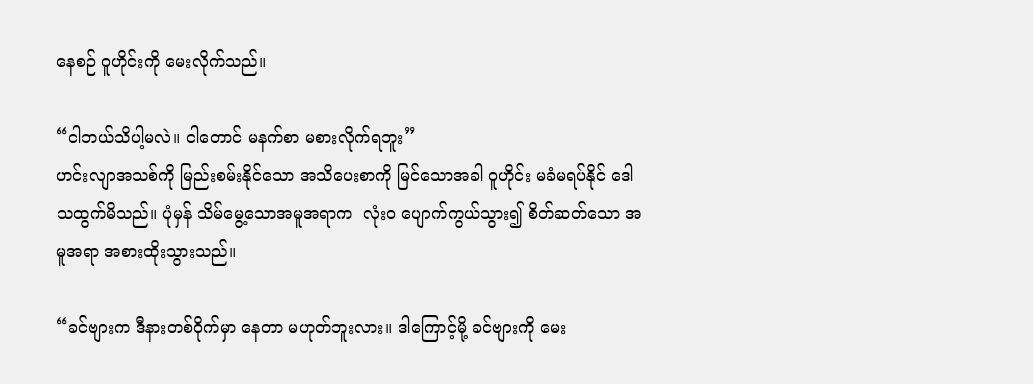နေစဉ် ဝူဟိုင်းကို မေးလိုက်သည်။

“ငါဘယ်သိပါ့မလဲ။ ငါတောင် မနက်စာ မစားလိုက်ရဘူး”
ဟင်းလျာအသစ်ကို မြည်းစမ်းနိုင်သော အသိပေးစာကို မြင်သောအခါ ဝူဟိုင်း မခံမရပ်နိုင် ဒေါသထွက်မိသည်။ ပုံမှန် သိမ်မွေ့သောအမူအရာက  လုံးဝ ပျောက်ကွယ်သွား၍ စိတ်ဆတ်သော အမူအရာ အစားထိုးသွားသည်။

“ခင်ဗျားက ဒီနားတစ်ဝိုက်မှာ နေတာ မဟုတ်ဘူးလား။ ဒါကြောင့်မို့ ခင်ဗျားကို မေး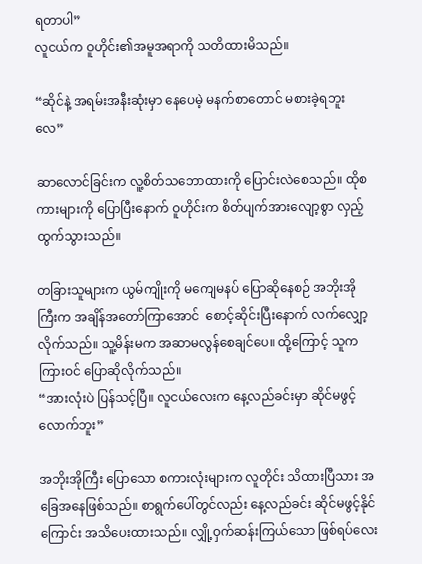ရတာပါ”
လူငယ်က ဝူဟိုင်း၏အမူအရာကို သတိထားမိသည်။

“ဆိုင်နဲ့ အရမ်းအနီးဆုံးမှာ နေပေမဲ့ မနက်စာတောင် မစားခဲ့ရဘူးလေ”

ဆာလောင်ခြင်းက လူ့စိတ်သဘောထားကို ပြောင်းလဲစေသည်။ ထိုစကားများကို ပြောပြီးနောက် ဝူဟိုင်းက စိတ်ပျက်အားလျော့စွာ လှည့်ထွက်သွားသည်။

တခြားသူများက ယွမ်ကျိုးကို မကျေမနပ် ပြောဆိုနေစဉ် အဘိုးအိုကြီးက အချိန်အတော်ကြာအောင်  စောင့်ဆိုင်းပြီးနောက် လက်လျှော့လိုက်သည်။ သူ့မိန်းမက အဆာမလွန်စေချင်ပေ။ ထို့ကြောင့် သူက ကြားဝင် ပြောဆိုလိုက်သည်။
“အားလုံးပဲ ပြန်သင့်ပြီ။ လူငယ်လေးက နေ့လည်ခင်းမှာ ဆိုင်မဖွင့်လောက်ဘူး”

အဘိုးအိုကြီး ပြောသော စကားလုံးများက လူတိုင်း သိထားပြီသား အခြေအနေဖြစ်သည်။ စာရွက်ပေါ်တွင်လည်း နေ့လည်ခင်း ဆိုင်မဖွင့်နိုင်ကြောင်း အသိပေးထားသည်။ လျှို့ဝှက်ဆန်းကြယ်သော ဖြစ်ရပ်လေး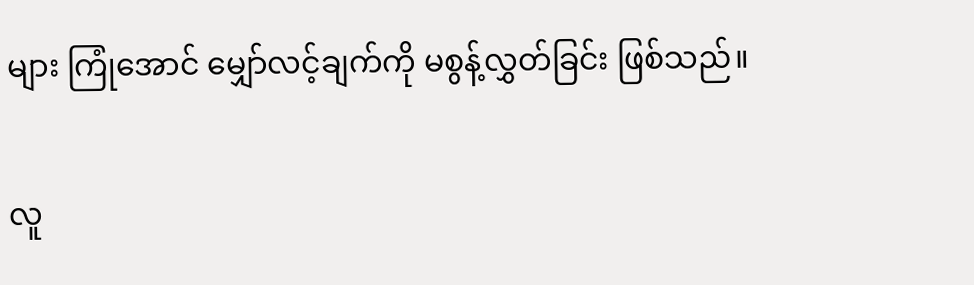များ ကြုံအောင် မျှော်လင့်ချက်ကို မစွန့်လွှတ်ခြင်း ဖြစ်သည်။

လူ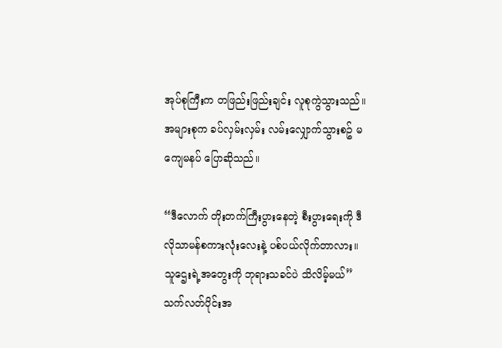အုပ်စုကြီးက တဖြည်းဖြည်းချင်း လူစုကွဲသွားသည်။ အများစုက ခပ်လှမ်းလှမ်း လမ်းလျှောက်သွားစဥ် မကျေမနပ် ပြောဆိုသည်။

“ဒီလောက် တိုးတက်ကြီးပွားနေတဲ့ စီးပွားရေးကို ဒီလိုသာမန်စကားလုံးလေးနဲ့ ပစ်ပယ်လိုက်တာလား။ သူဌေးရဲ့အတွေးကို ဘုရားသခင်ပဲ သိလိမ့်မယ်”
သက်လတ်ပိုင်းအ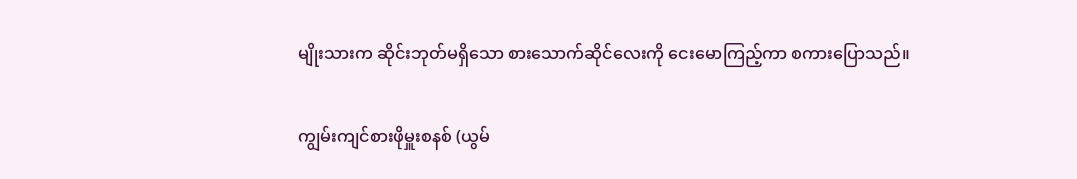မျိုးသားက ဆိုင်းဘုတ်မရှိသော စားသောက်ဆိုင်လေးကို ငေးမောကြည့်ကာ စကားပြောသည်။

ကျွမ်းကျင်စားဖိုမှူးစနစ် (ယွမ်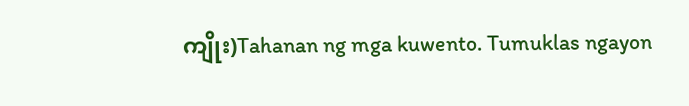ကျိုး)Tahanan ng mga kuwento. Tumuklas ngayon